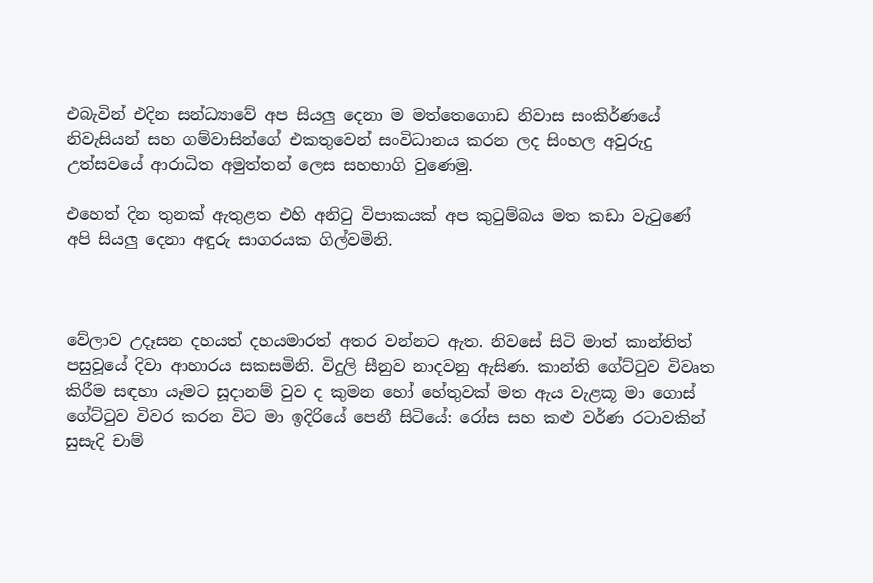එබැවින් එදින සන්ධ්‍යාවේ අප සියලු දෙනා ම මත්තෙගොඩ නිවාස සංකිර්ණයේ නිවැසියන් සහ ගම්වාසින්ගේ එකතුවෙන් සංවිධානය කරන ලද සිංහල අවුරුදු උත්සවයේ ආරාධිත අමුත්තන් ලෙස සහභාගි වුණෙමු.

එහෙත් දින තුනක් ඇතුළත එහි අනිටු විපාකයක් අප කුටුම්බය මත කඩා වැටුණේ අපි සියලු දෙනා අඳුරු සාගරයක ගිල්වමිනි.



වේලාව උදෑසන දහයත් දහයමාරත් අතර වන්නට ඇත. නිවසේ සිටි මාත් කාන්තිත් පසුවූයේ දිවා ආහාරය සකසමිනි. විදුලි සීනුව නාදවනු ඇසිණ. කාන්ති ගේට්ටුව විවෘත කිරීම සඳහා යෑමට සූදානම් වුව ද කුමන හෝ හේතුවක් මත ඇය වැළකූ මා ගොස් ගේට්ටුව විවර කරන විට මා ඉදිරියේ පෙනී සිටියේ: රෝස සහ කළු වර්ණ රටාවකින් සුසැදි චාම්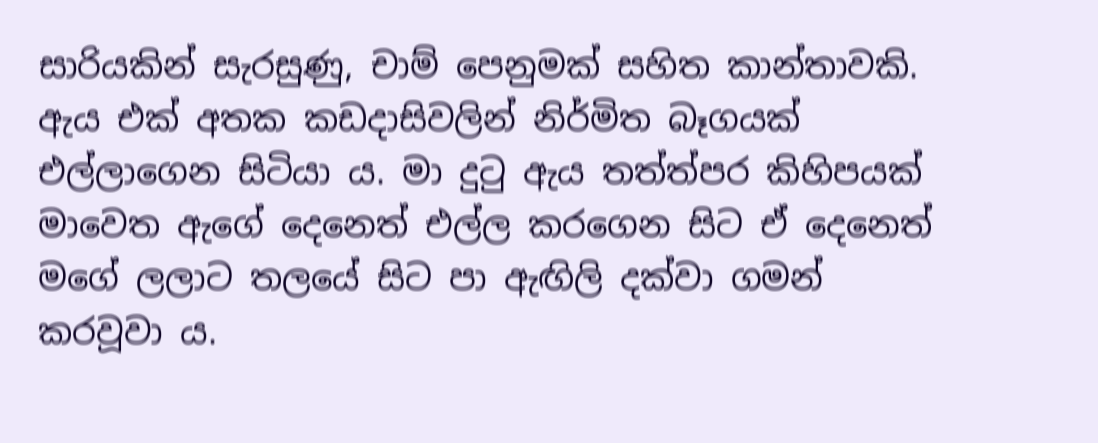සාරියකින් සැරසුණු, චාම් පෙනුමක් සහිත කාන්තාවකි. ඇය එක් අතක කඩදාසිවලින් නිර්මිත බෑගයක් එල්ලාගෙන සිටියා ය. මා දුටු ඇය තත්ත්පර කිහිපයක් මාවෙත ඇගේ දෙනෙත් එල්ල කරගෙන සිට ඒ දෙනෙත් මගේ ලලාට තලයේ සිට පා ඇඟිලි දක්වා ගමන් කරවූවා ය.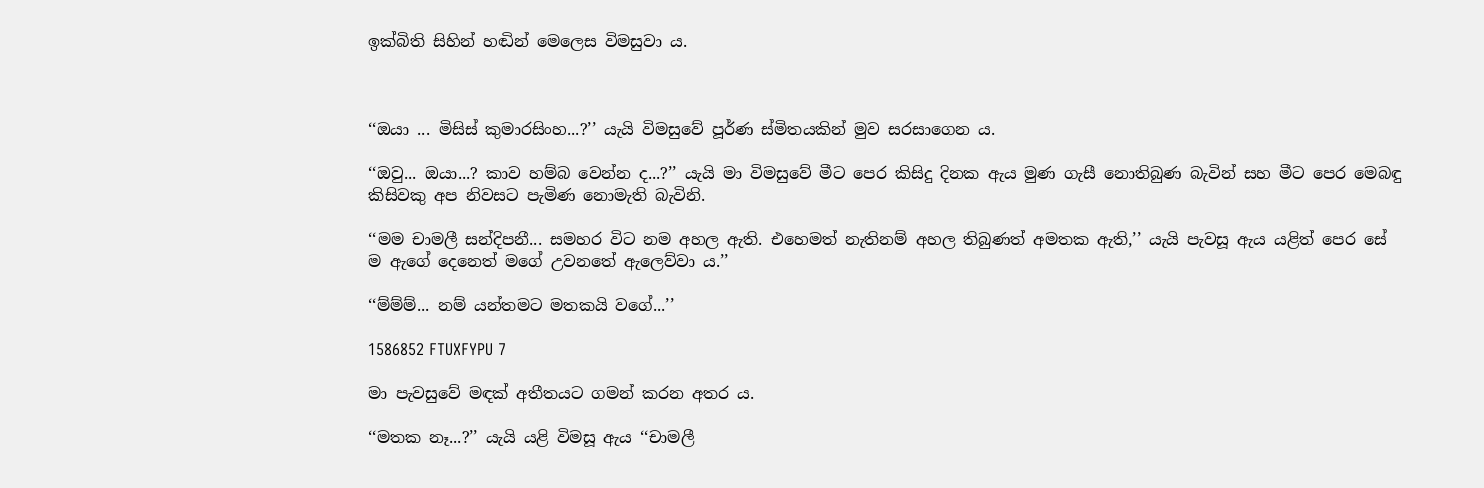ඉක්බිති සිහින් හඬින් මෙලෙස විමසුවා ය.



‘‘ඔයා ... මිසිස් කුමාරසිංහ...?’’ යැයි විමසුවේ පූර්ණ ස්මිතයකින් මුව සරසාගෙන ය.

‘‘ඔවු... ඔයා...? කාව හම්බ වෙන්න ද...?’’ යැයි මා විමසුවේ මීට පෙර කිසිදු දිනක ඇය මුණ ගැසී නොතිබුණ බැවින් සහ මීට පෙර මෙබඳු කිසිවකු අප නිවසට පැමිණ නොමැති බැවිනි.

‘‘මම චාමලී සන්දිපනී... සමහර විට නම අහල ඇති. එහෙමත් නැතිනම් අහල තිබුණත් අමතක ඇති,’’ යැයි පැවසූ ඇය යළිත් පෙර සේ ම ඇගේ දෙනෙත් මගේ උවනතේ ඇලෙව්වා ය.’’

‘‘ම්ම්ම්... නම් යන්තමට මතකයි වගේ...’’

1586852 FTUXFYPU 7

මා පැවසුවේ මඳක් අතීතයට ගමන් කරන අතර ය.

‘‘මතක නෑ...?’’ යැයි යළි විමසූ ඇය ‘‘චාමලී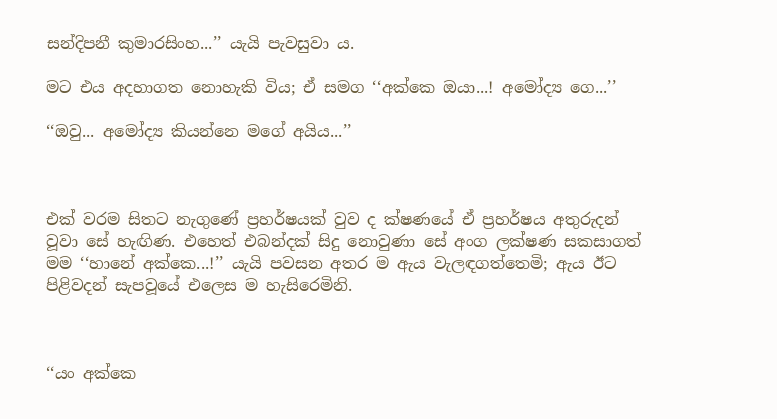සන්දිපනී කුමාරසිංහ...’’ යැයි පැවසුවා ය.

මට එය අදහාගත නොහැකි විය; ඒ සමග ‘‘අක්කෙ ඔයා...! අමෝද්‍ය ගෙ...’’

‘‘ඔවු... අමෝද්‍ය කියන්නෙ මගේ අයිය...’’



එක් වරම සිතට නැගුණේ ප්‍රහර්ෂයක් වුව ද ක්ෂණයේ ඒ ප්‍රහර්ෂය අතුරුදන් වූවා සේ හැඟිණ. එහෙත් එබන්දක් සිදු නොවුණා සේ අංග ලක්ෂණ සකසාගත් මම ‘‘හානේ අක්කෙ...!’’ යැයි පවසන අතර ම ඇය වැලඳගත්තෙමි; ඇය ඊට පිළිවදන් සැපවූයේ එලෙස ම හැසිරෙමිනි.



‘‘යං අක්කෙ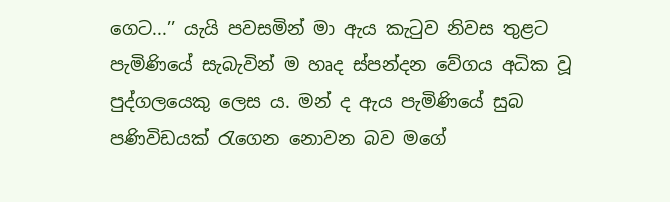ගෙට...’’ යැයි පවසමින් මා ඇය කැටුව නිවස තුළට පැමිණියේ සැබැවින් ම හෘද ස්පන්දන වේගය අධික වූ  පුද්ගලයෙකු ලෙස ය. මන් ද ඇය පැමිණියේ සුබ පණිවිඩයක් රැගෙන නොවන බව මගේ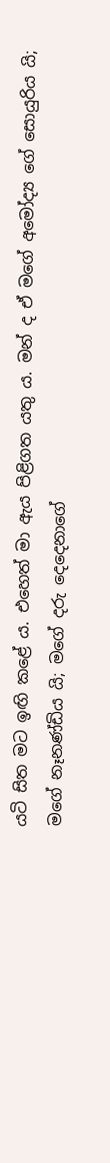යටි සිත මට ඉඟි කළේ ය. එහෙත් මා ඇය පිළිගත යතු ය. මන් ද ඒ මගේ අමෝද්‍ය ගේ සොයුරිය යි; මගේ නෑනණ්ඩිය යි; මගේ දරු දෙදෙනාගේ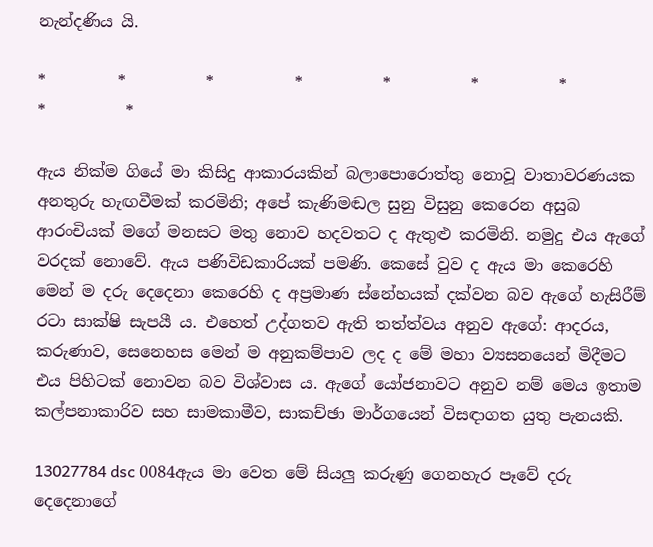නැන්දණිය යි.

*         *          *          *          *          *          *          *          *

ඇය නික්ම ගියේ මා කිසිදු ආකාරයකින් බලාපොරොත්තු නොවූ වාතාවරණයක අනතුරු හැඟවීමක් කරමිනි; අපේ කැණිමඬල සුනු විසුනු කෙරෙන අසුබ ආරංචියක් මගේ මනසට මතු නොව හදවතට ද ඇතුළු කරමිනි. නමුදු එය ඇගේ වරදක් නොවේ. ඇය පණිවිඩකාරියක් පමණි. කෙසේ වුව ද ඇය මා කෙරෙහි මෙන් ම දරු දෙදෙනා කෙරෙහි ද අප්‍රමාණ ස්නේහයක් දක්වන බව ඇගේ හැසිරීම් රටා සාක්ෂි සැපයී ය. එහෙත් උද්ගතව ඇති තත්ත්වය අනුව ඇගේ: ආදරය, කරුණාව, සෙනෙහස මෙන් ම අනුකම්පාව ලද ද මේ මහා ව්‍යසනයෙන් මිදීමට එය පිහිටක් නොවන බව විශ්වාස ය. ඇගේ යෝජනාවට අනුව නම් මෙය ඉතාම කල්පනාකාරිව සහ සාමකාමීව, සාකච්ඡා මාර්ගයෙන් විසඳාගත යුතු පැනයකි.

13027784 dsc 0084ඇය මා වෙත මේ සියලු කරුණු ගෙනහැර පෑවේ දරු දෙදෙනාගේ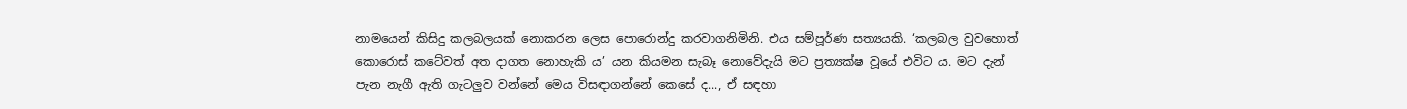නාමයෙන් කිසිදු කලබලයක් නොකරන ලෙස පොරොන්දු කරවාගනිමිනි. එය සම්පූර්ණ සත්‍යයකි. ‘කලබල වුවහොත් කොරොස් කටේවත් අත දාගත නොහැකි ය’ යන කියමන සැබෑ නොවේදැයි මට ප්‍රත්‍යක්ෂ වූයේ එවිට ය. මට දැන් පැන නැගී ඇති ගැටලුව වන්නේ මෙය විසඳාගන්නේ කෙසේ ද..., ඒ සඳහා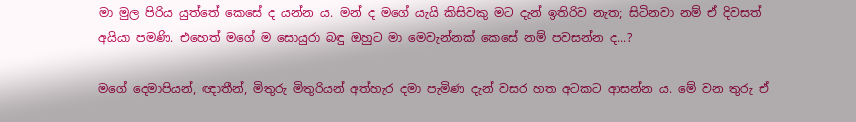මා මුල පිරිය යුත්තේ කෙසේ ද යන්න ය. මන් ද මගේ යැයි කිසිවකු මට දැන් ඉතිරිව නැත; සිටිනවා නම් ඒ දිවසත් අයියා පමණි. එහෙත් මගේ ම සොයුරා බඳු ඔහුට මා මෙවැන්නක් කෙසේ නම් පවසන්න ද...?

මගේ දෙමාපියන්, ඥාතීන්, මිතුරු මිතුරියන් අත්හැර දමා පැමිණ දැන් වසර හත අටකට ආසන්න ය. මේ වන තුරු ඒ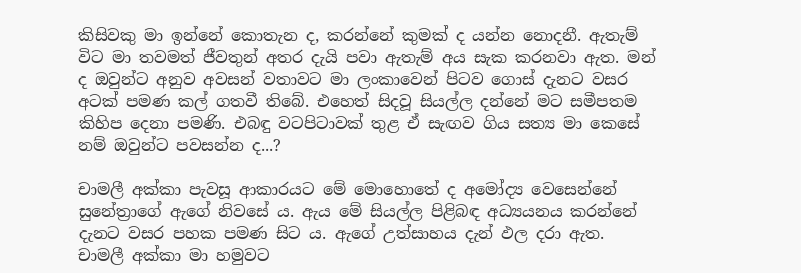කිසිවකු මා ඉන්නේ කොතැන ද, කරන්නේ කුමක් ද යන්න නොදනී. ඇතැම් විට මා තවමත් ජීවතුන් අතර දැයි පවා ඇතැම් අය සැක කරනවා ඇත. මන් ද ඔවුන්ට අනුව අවසන් වතාවට මා ලංකාවෙන් පිටව ගොස් දැනට වසර අටක් පමණ කල් ගතවී තිබේ. එහෙත් සිදවූ සියල්ල දන්නේ මට සමීපතම කිහිප දෙනා පමණි. එබඳු වටපිටාවක් තුළ ඒ සැඟව ගිය සත්‍ය මා කෙසේ නම් ඔවුන්ට පවසන්න ද...?

චාමලී අක්කා පැවසූ ආකාරයට මේ මොහොතේ ද අමෝද්‍ය වෙසෙන්නේ සුනේත්‍රාගේ ඇගේ නිවසේ ය. ඇය මේ සියල්ල පිළිබඳ අධ්‍යයනය කරන්නේ දැනට වසර පහක පමණ සිට ය. ඇගේ උත්සාහය දැන් ඵල දරා ඇත. චාමලී අක්කා මා හමුවට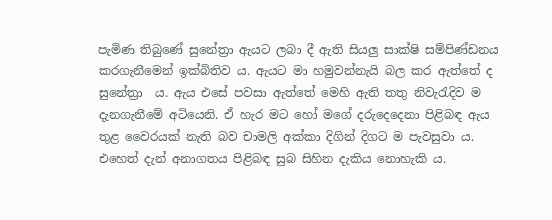පැමිණ තිබු‍ණේ සුනේත්‍රා ඇයට ලබා දී ඇති සියලු සාක්ෂි සම්පිණ්ඩනය කරගැනීමෙන් ඉක්බිතිව ය. ඇයට මා හමුවන්නැයි බල කර ඇත්තේ ද සුනේත්‍රා  ය. ඇය එසේ පවසා ඇත්තේ මෙහි ඇති තතු නිවැරැදිව ම දැනගැනීමේ අටියෙනි. ඒ හැර මට හෝ මගේ දරුදෙදෙනා පිළිබඳ ඇය තුළ වෛරයක් නැති බව චාමලි අක්කා දිගින් දිගට ම පැවසුවා ය. එහෙත් දැන් අනාගතය පිළිබඳ සුබ සිහින දැකිය නොහැකි ය.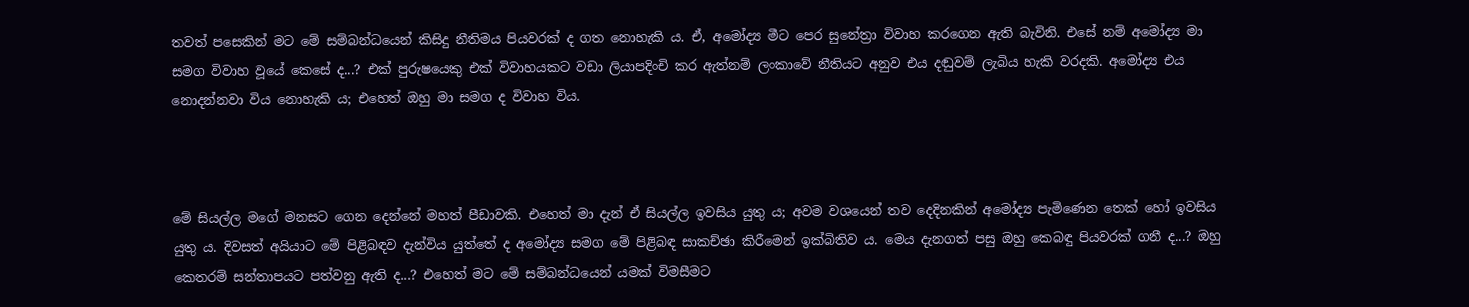තවත් පසෙකින් මට මේ සම්බන්ධයෙන් කිසිදු නීතිමය පියවරක් ද ගත නොහැකි ය. ඒ, අමෝද්‍ය මීට පෙර සුනේත්‍රා විවාහ කරගෙන ඇති බැවිනි. එසේ නම් අමෝද්‍ය මා සමග විවාහ වූයේ කෙසේ ද...? එක් පුරුෂයෙකු එක් විවාහයකට වඩා ලියාපදිංචි කර ඇත්නම් ලංකාවේ නීතියට අනුව එය දඬුවම් ලැබිය හැකි වරදකි. අමෝද්‍ය එය නොදන්නවා විය නොහැකි ය; එහෙත් ඔහු මා සමග ද විවාහ විය.



මේ සියල්ල මගේ මනසට ගෙන දෙන්නේ මහත් පීඩාවකි. එහෙත් මා දැන් ඒ සියල්ල ඉවසිය යුතු ය; අවම වශයෙන් තව දෙදිනකින් අමෝද්‍ය පැමිණෙන තෙක් හෝ ඉවසිය යුතු ය. දිවසත් අයියාට මේ පිළිබඳව දැන්විය යුත්තේ ද අමෝද්‍ය සමග මේ පිළිබඳ සාකච්ඡා කිරීමෙන් ඉක්බිතිව ය. මෙය දැනගත් පසු ඔහු කෙබඳු පියවරක් ගනී ද...? ඔහු කෙතරම් සන්තාපයට පත්වනු ඇති ද...? එහෙත් මට මේ සම්බන්ධයෙන් යමක් විමසීමට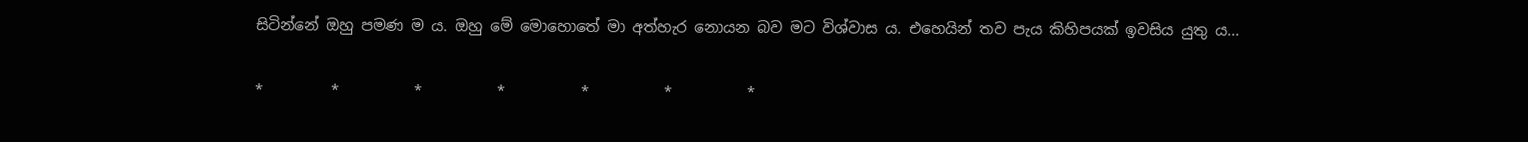සිටින්නේ ඔහු පමණ ම ය. ඔහු මේ මොහොතේ මා අත්හැර නොයන බව මට විශ්වාස ය. එහෙයින් තව පැය කිහිපයක් ඉවසිය යුතු ය...

*         *          *          *          *          *          *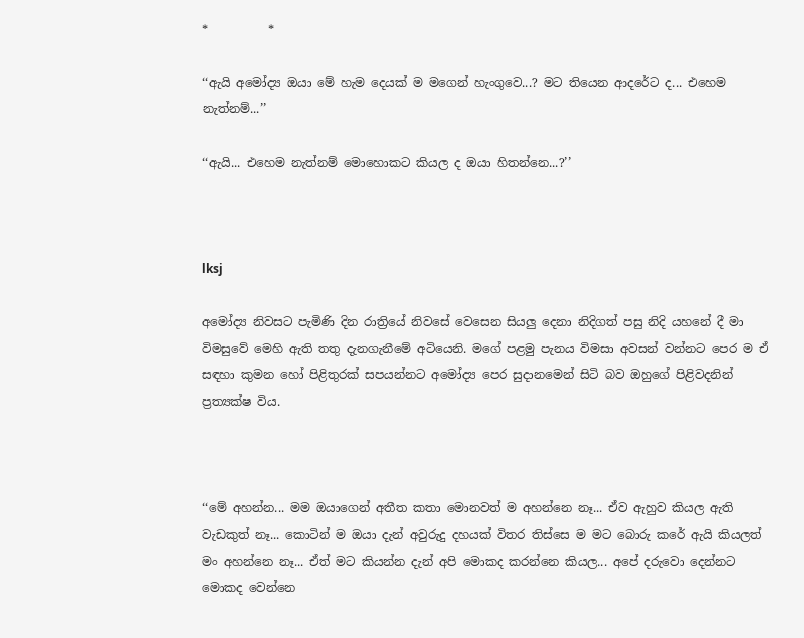*          *

‘‘ඇයි අමෝද්‍ය ඔයා මේ හැම දෙයක් ම මගෙන් හැංගුවෙ...? මට තියෙන ආදරේට ද... එහෙම නැත්නම්...’’

‘‘ඇයි... එහෙම නැත්නම් මොහොකට කියල ද ඔයා හිතන්නෙ...?’’



lksj

අමෝද්‍ය නිවසට පැමිණි දින රාත්‍රියේ නිවසේ වෙසෙන සියලු දෙනා නිදිගත් පසු නිදි යහනේ දී මා විමසුවේ මෙහි ඇති තතු දැනගැනීමේ අටියෙනි. මගේ පළමු පැනය විමසා අවසන් වන්නට පෙර ම ඒ සඳහා කුමන හෝ පිළිතුරක් සපයන්නට අමෝද්‍ය පෙර සුදානමෙන් සිටි බව ඔහුගේ පිළිවදනින් ප්‍රත්‍යක්ෂ විය.



‘‘මේ අහන්න... මම ඔයාගෙන් අතීත කතා මොනවත් ම අහන්නෙ නෑ... ඒව ඇහුව කියල ඇති වැඩකුත් නෑ... කොටින් ම ඔයා දැන් අවුරුදු දහයක් විතර තිස්සෙ ම මට බොරු කරේ ඇයි කියලත් මං අහන්නෙ නෑ... ඒත් මට කියන්න දැන් අපි මොකද කරන්නෙ කියල... අපේ දරුවො දෙන්නට මොකද වෙන්නෙ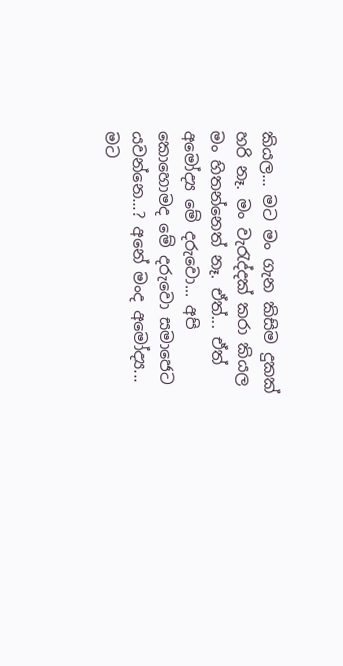කියල... මට මං ගැන කිසිම දුකක් හරි නෑ. මං වැරැද්දක් කරා කියල මං හිතන්නෙත් නෑ. ඒත්... ඒත් අමෝද්‍ය මේ දරුවො... අපි කොහොමද මේ දරුවො සමාජෙට යවන්නෙ...? අනේ මංද අමෝද්‍ය... මට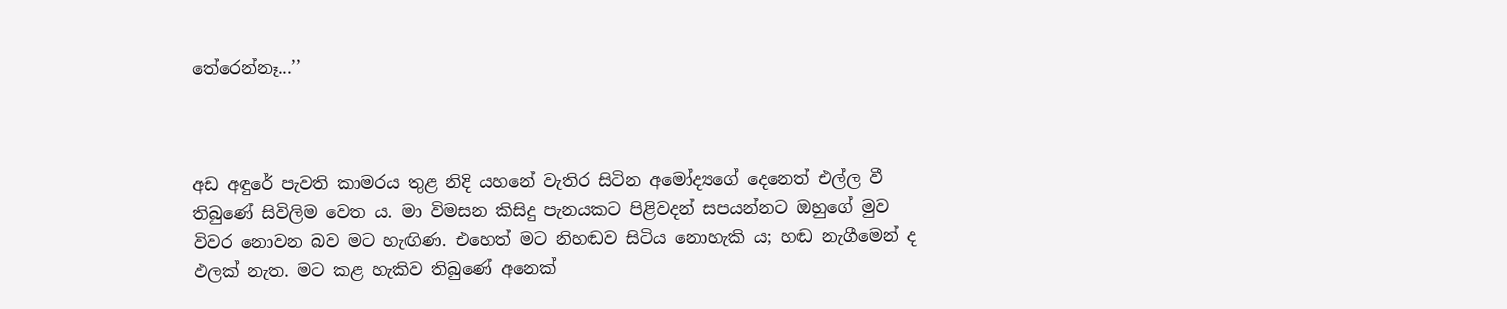තේරෙන්නෑ...’’



අඩ අඳුරේ පැවති කාමරය තුළ නිදි යහනේ වැතිර සිටින අමෝද්‍යගේ දෙනෙත් එල්ල වී තිබුණේ සිවිලිම වෙත ය. මා විමසන කිසිදු පැනයකට පිළිවදන් සපයන්නට ඔහුගේ මුව විවර නොවන බව මට හැඟිණ. එහෙත් මට නිහඬව සිටිය නොහැකි ය; හඬ නැගීමෙන් ද ඵලක් නැත. මට කළ හැකිව තිබුණේ අනෙක්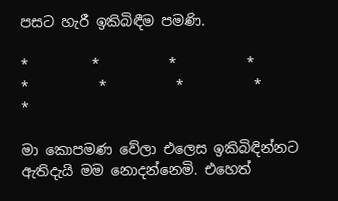පසට හැරී ඉකිබිඳීම පමණි.

*         *          *          *          *          *          *          *          *

මා කොපමණ වේලා එලෙස ඉකිබිඳින්නට ඇතිදැයි මම නොදන්නෙමි. එහෙත්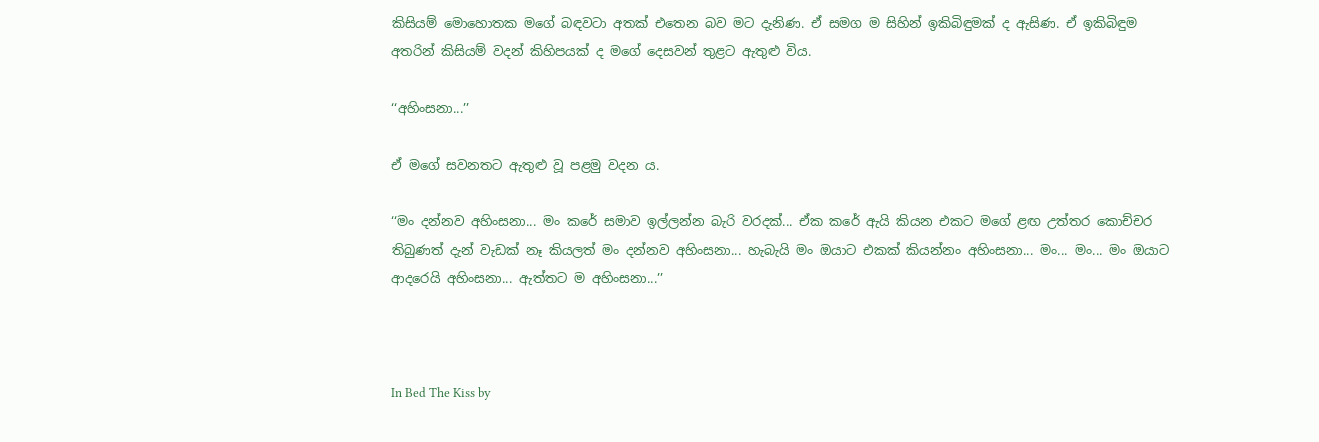කිසියම් මොහොතක මගේ බඳවටා අතක් එතෙන බව මට දැනිණ. ඒ සමග ම සිහින් ඉකිබිඳුමක් ද ඇසිණ. ඒ ඉකිබිඳුම අතරින් කිසියම් වදන් කිහිපයක් ද මගේ දෙසවන් තුළට ඇතුළු විය.

‘‘අහිංසනා...’’

ඒ මගේ සවනතට ඇතුළු වූ පළමු වදන ය.

‘‘මං දන්නව අහිංසනා... මං කරේ සමාව ඉල්ලන්න බැරි වරදක්... ඒක කරේ ඇයි කියන එකට මගේ ළඟ උත්තර කොච්චර තිබුණත් දැන් වැඩක් නෑ කියලත් මං දන්නව අහිංසනා... හැබැයි මං ඔයාට එකක් කියන්නං අහිංසනා... මං... මං... මං ඔයාට ආදරෙයි අහිංසනා... ඇත්තට ම අහිංසනා...’’



In Bed The Kiss by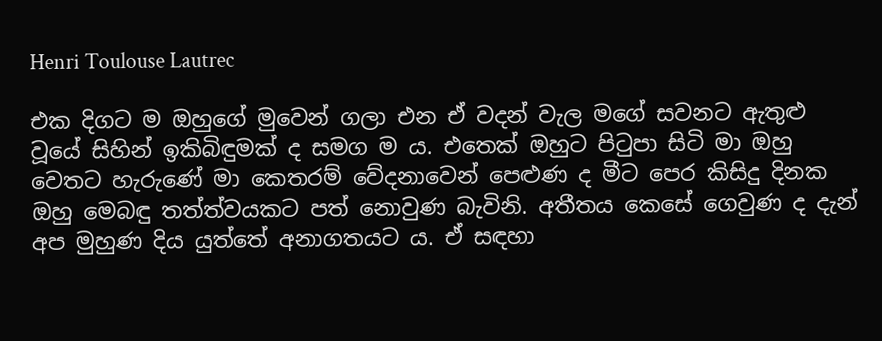Henri Toulouse Lautrec

එක දිගට ම ඔහුගේ මුවෙන් ගලා එන ඒ වදන් වැල මගේ සවනට ඇතුළු වූයේ සිහින් ඉකිබිඳුමක් ද සමග ම ය. එතෙක් ඔහුට පිටුපා සිටි මා ඔහු වෙතට හැරුණේ මා කෙතරම් වේදනාවෙන් පෙළුණ ද මීට පෙර කිසිදු දිනක ඔහු මෙබඳු තත්ත්වයකට පත් නොවුණ බැවිනි. අතීතය කෙසේ ගෙවුණ ද දැන් අප මුහුණ දිය යුත්තේ අනාගතයට ය. ඒ සඳහා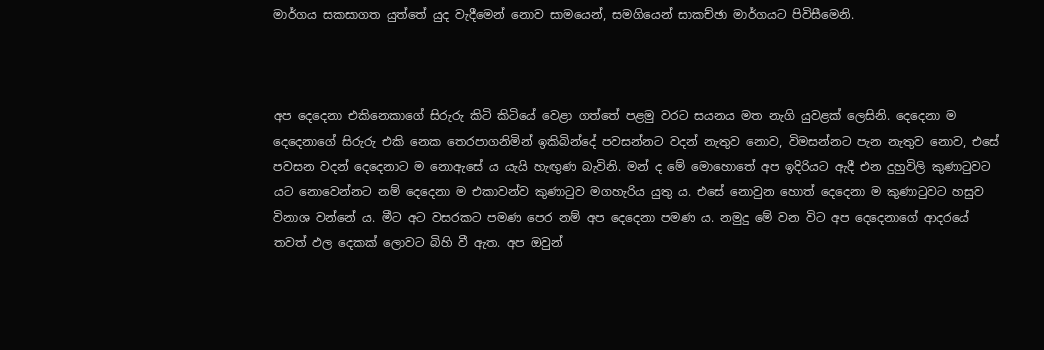මාර්ගය සකසාගත යුත්තේ යුද වැදීමෙන් නොව සාමයෙන්, සමගියෙන් සාකච්ඡා මාර්ගයට පිවිසීමෙනි.



අප දෙදෙනා එකිනෙකාගේ සිරුරු කිටි කිටියේ වෙළා ගත්තේ පළමු වරට සයනය මත නැගි යුවළක් ලෙසිනි. දෙදෙනා ම දෙදෙනාගේ සිරුරු එකි නෙක තෙරපාගනිමින් ඉකිබින්දේ පවසන්නට වදන් නැතුව නොව, විමසන්නට පැන නැතුව නොව, එසේ පවසන වදන් දෙදෙනාට ම නොඇසේ ය යැයි හැඟුණ බැවිනි. මන් ද මේ මොහොතේ අප ඉදිරියට ඇදී එන දුහුවිලි කුණාටුවට යට නොවෙන්නට නම් දෙදෙනා ම එකාවන්ව කුණාටුව මගහැරිය යුතු ය. එසේ නොවුන හොත් දෙදෙනා ම කුණාටුවට හසුව විනාශ වන්නේ ය. මීට අට වසරකට පමණ පෙර නම් අප දෙදෙනා පමණ ය. නමුදු මේ වන විට අප දෙදෙනාගේ ආදරයේ තවත් ඵල දෙකක් ලොවට බිහි වී ඇත. අප ඔවුන්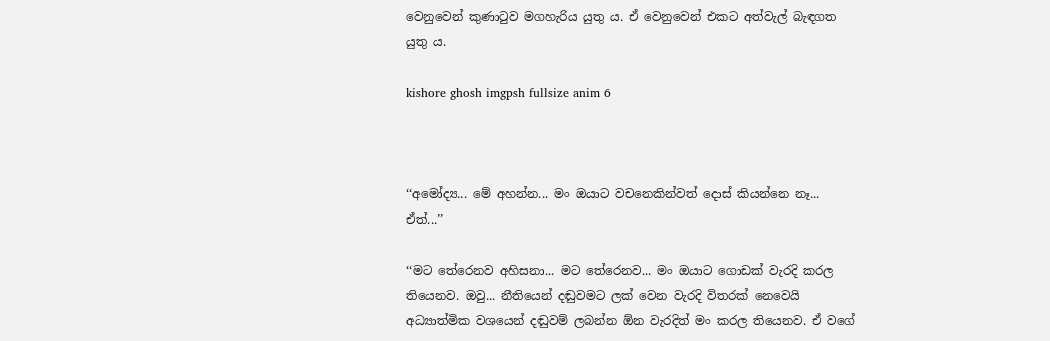වෙනුවෙන් කුණාටුව මගහැරිය යුතු ය. ඒ වෙනුවෙන් එකට අත්වැල් බැඳගත යුතු ය.

kishore ghosh imgpsh fullsize anim 6



‘‘අමෝද්‍ය... මේ අහන්න... මං ඔයාට වචනෙකින්වත් දොස් කියන්නෙ නෑ... ඒත්...’’

‘‘මට තේරෙනව අහිසනා... මට තේරෙනව... මං ඔයාට ගොඩක් වැරදි කරල තියෙනව. ඔවු... නීතියෙන් දඬුවමට ලක් වෙන වැරදි විතරක් නෙවෙයි අධ්‍යාත්මික වශයෙන් දඬුවම් ලබන්න ඕන වැරදිත් මං කරල තියෙනව. ඒ වගේ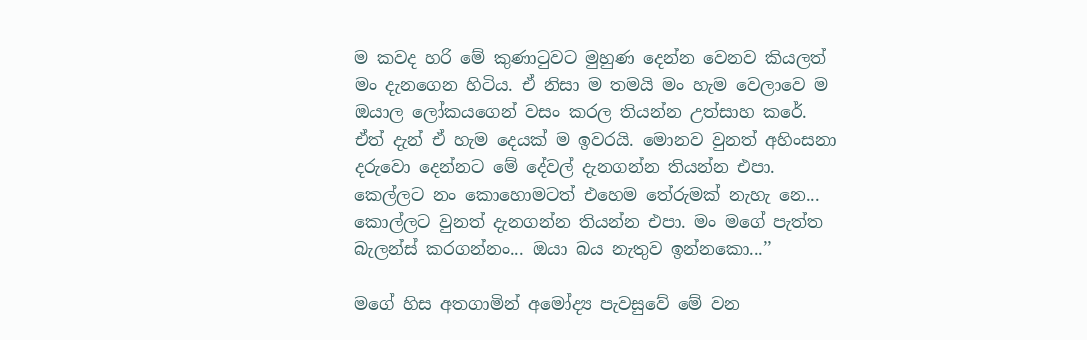ම කවද හරි මේ කුණාටුවට මුහුණ දෙන්න වෙනව කියලත් මං දැනගෙන හිටිය. ඒ නිසා ම තමයි මං හැම වෙලාවෙ ම ඔයාල ලෝකයගෙන් වසං කරල තියන්න උත්සාහ කරේ. ඒත් දැන් ඒ හැම දෙයක් ම ඉවරයි. මොනව වුනත් අහිංසනා දරුවො දෙන්නට මේ දේවල් දැනගන්න තියන්න එපා. කෙල්ලට නං කොහොමටත් එහෙම තේරුමක් නැහැ නෙ... කොල්ලට වුනත් දැනගන්න තියන්න එපා. මං මගේ පැත්ත බැලන්ස් කරගන්නං... ඔයා බය නැතුව ඉන්නකො...’’

මගේ හිස අතගාමින් අමෝද්‍ය පැවසුවේ මේ වන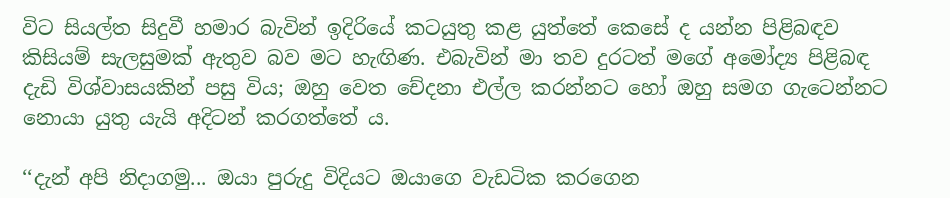විට සියල්ත සිදුවී හමාර බැවින් ඉදිරියේ කටයුතු කළ යුත්තේ කෙසේ ද යන්න පිළිබඳව කිසියම් සැලසුමක් ඇතුව බව මට හැඟිණ. එබැවින් මා තව දුරටත් මගේ අමෝද්‍ය පිළිබඳ දැඩි විශ්වාසයකින් පසු විය; ඔහු වෙත චේදනා එල්ල කරන්නට හෝ ඔහු සමග ගැටෙන්නට නොයා යුතු යැයි අදිටන් කරගත්තේ ය.

‘‘දැන් අපි නිදාගමු... ඔයා පුරුදු විදියට ඔයාගෙ වැඩටික කරගෙන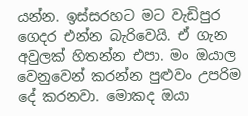යන්න. ඉස්සරහට මට වැඩිපුර ගෙදර එන්න බැරිවෙයි. ඒ ගැන අවුලක් හිතන්න එපා. මං ඔයාල වෙනුවෙන් කරන්න පුළුවං උපරිම දේ කරනවා. මොකද ඔයා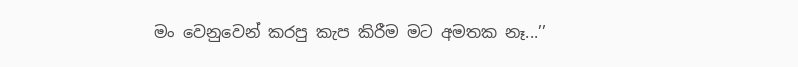මං වෙනුවෙන් කරපු කැප කිරීම මට අමතක නෑ...’’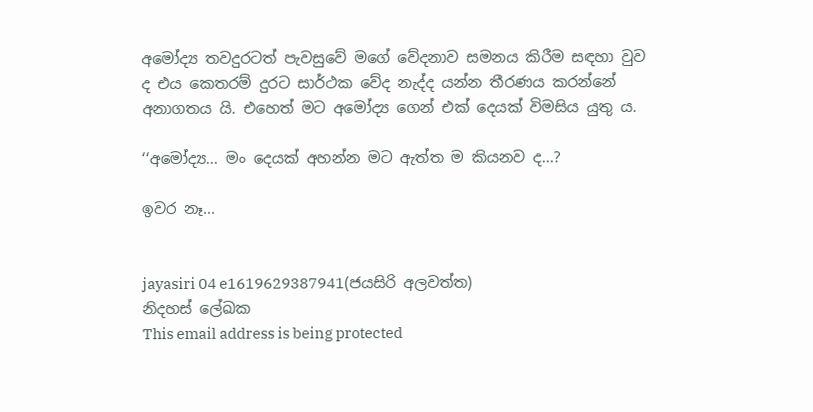අමෝද්‍ය තවදුරටත් පැවසුවේ මගේ වේදනාව සමනය කිරීම සඳහා වුව ද එය කෙතරම් දුරට සාර්ථක වේද නැද්ද යන්න තීරණය කරන්නේ අනාගතය යි. එහෙත් මට අමෝද්‍ය ගෙන් එක් දෙයක් විමසිය යුතු ය.

‘‘අමෝද්‍ය... මං දෙයක් අහන්න මට ඇත්ත ම කියනව ද...?

ඉවර නෑ...


jayasiri 04 e1619629387941(ජයසිරි අලවත්ත)
නිදහස් ලේඛක
This email address is being protected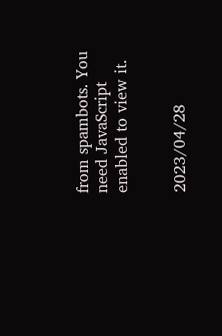from spambots. You need JavaScript enabled to view it.


2023/04/28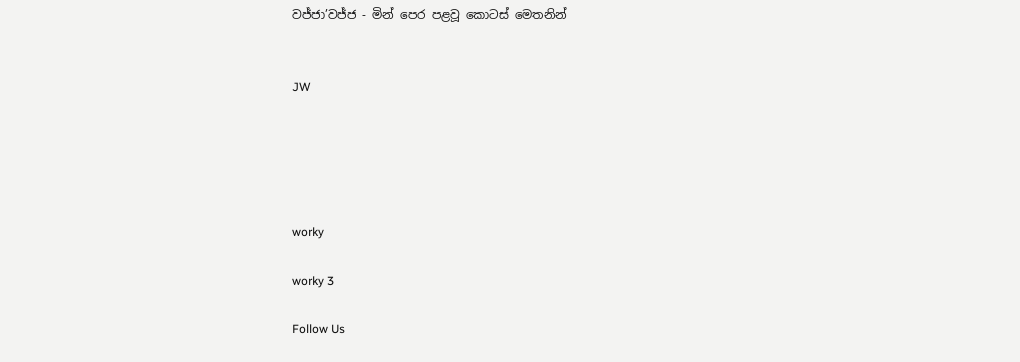වජ්ජා’වජ්ජ - මින් පෙර පළවූ කොටස් මෙතනින්


JW





worky

worky 3

Follow Us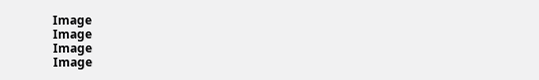Image
Image
Image
Image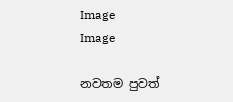Image
Image

නවතම පුවත්